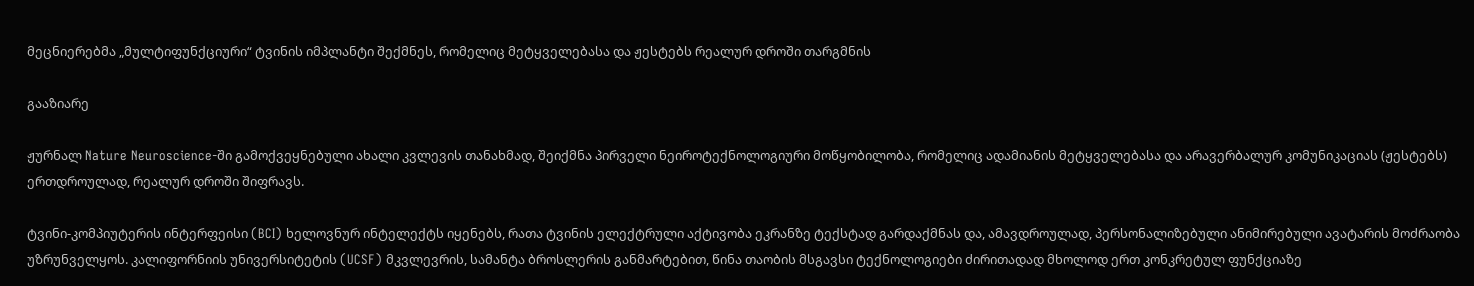მეცნიერებმა „მულტიფუნქციური“ ტვინის იმპლანტი შექმნეს, რომელიც მეტყველებასა და ჟესტებს რეალურ დროში თარგმნის

გააზიარე

ჟურნალ Nature Neuroscience-ში გამოქვეყნებული ახალი კვლევის თანახმად, შეიქმნა პირველი ნეიროტექნოლოგიური მოწყობილობა, რომელიც ადამიანის მეტყველებასა და არავერბალურ კომუნიკაციას (ჟესტებს) ერთდროულად, რეალურ დროში შიფრავს.

ტვინი-კომპიუტერის ინტერფეისი (BCI) ხელოვნურ ინტელექტს იყენებს, რათა ტვინის ელექტრული აქტივობა ეკრანზე ტექსტად გარდაქმნას და, ამავდროულად, პერსონალიზებული ანიმირებული ავატარის მოძრაობა უზრუნველყოს. კალიფორნიის უნივერსიტეტის (UCSF) მკვლევრის, სამანტა ბროსლერის განმარტებით, წინა თაობის მსგავსი ტექნოლოგიები ძირითადად მხოლოდ ერთ კონკრეტულ ფუნქციაზე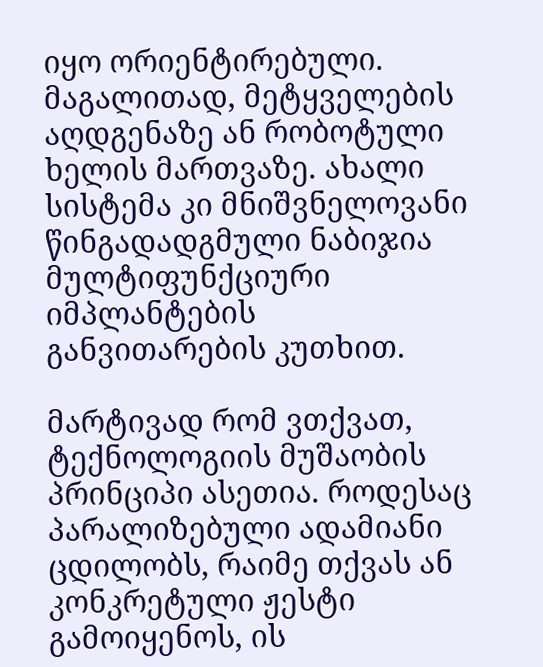იყო ორიენტირებული. მაგალითად, მეტყველების აღდგენაზე ან რობოტული ხელის მართვაზე. ახალი სისტემა კი მნიშვნელოვანი წინგადადგმული ნაბიჯია მულტიფუნქციური იმპლანტების განვითარების კუთხით.

მარტივად რომ ვთქვათ, ტექნოლოგიის მუშაობის პრინციპი ასეთია. როდესაც პარალიზებული ადამიანი ცდილობს, რაიმე თქვას ან კონკრეტული ჟესტი გამოიყენოს, ის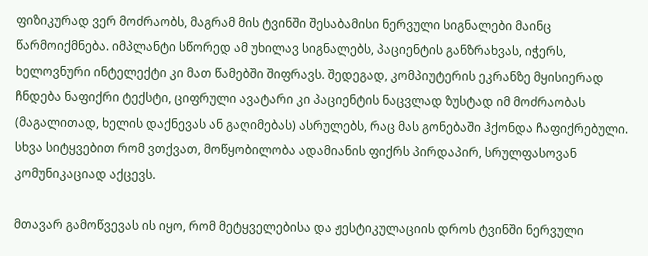ფიზიკურად ვერ მოძრაობს, მაგრამ მის ტვინში შესაბამისი ნერვული სიგნალები მაინც წარმოიქმნება. იმპლანტი სწორედ ამ უხილავ სიგნალებს, პაციენტის განზრახვას, იჭერს, ხელოვნური ინტელექტი კი მათ წამებში შიფრავს. შედეგად, კომპიუტერის ეკრანზე მყისიერად ჩნდება ნაფიქრი ტექსტი, ციფრული ავატარი კი პაციენტის ნაცვლად ზუსტად იმ მოძრაობას (მაგალითად, ხელის დაქნევას ან გაღიმებას) ასრულებს, რაც მას გონებაში ჰქონდა ჩაფიქრებული. სხვა სიტყვებით რომ ვთქვათ, მოწყობილობა ადამიანის ფიქრს პირდაპირ, სრულფასოვან კომუნიკაციად აქცევს.

მთავარ გამოწვევას ის იყო, რომ მეტყველებისა და ჟესტიკულაციის დროს ტვინში ნერვული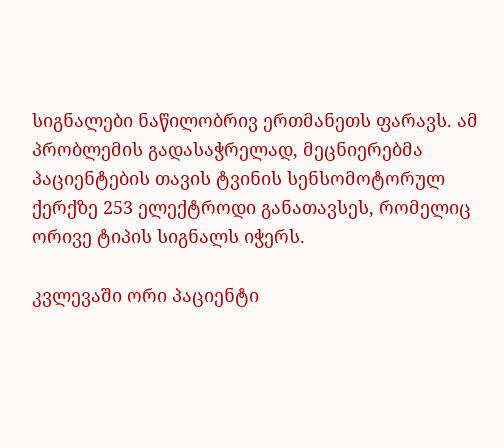სიგნალები ნაწილობრივ ერთმანეთს ფარავს. ამ პრობლემის გადასაჭრელად, მეცნიერებმა პაციენტების თავის ტვინის სენსომოტორულ ქერქზე 253 ელექტროდი განათავსეს, რომელიც ორივე ტიპის სიგნალს იჭერს.

კვლევაში ორი პაციენტი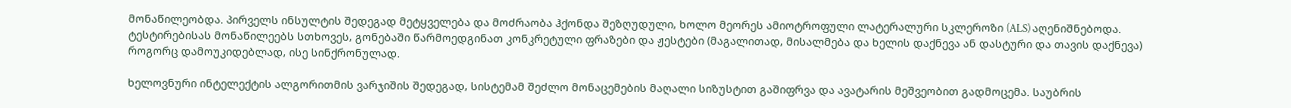მონაწილეობდა. პირველს ინსულტის შედეგად მეტყველება და მოძრაობა ჰქონდა შეზღუდული, ხოლო მეორეს ამიოტროფული ლატერალური სკლეროზი (ALS) აღენიშნებოდა. ტესტირებისას მონაწილეებს სთხოვეს, გონებაში წარმოედგინათ კონკრეტული ფრაზები და ჟესტები (მაგალითად, მისალმება და ხელის დაქნევა ან დასტური და თავის დაქნევა) როგორც დამოუკიდებლად, ისე სინქრონულად.

ხელოვნური ინტელექტის ალგორითმის ვარჯიშის შედეგად, სისტემამ შეძლო მონაცემების მაღალი სიზუსტით გაშიფრვა და ავატარის მეშვეობით გადმოცემა. საუბრის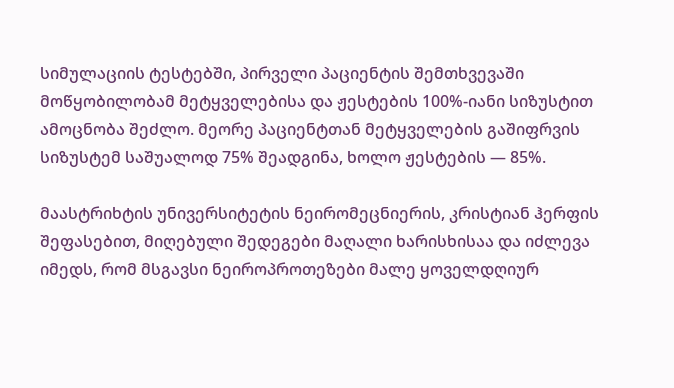სიმულაციის ტესტებში, პირველი პაციენტის შემთხვევაში მოწყობილობამ მეტყველებისა და ჟესტების 100%-იანი სიზუსტით ამოცნობა შეძლო. მეორე პაციენტთან მეტყველების გაშიფრვის სიზუსტემ საშუალოდ 75% შეადგინა, ხოლო ჟესტების — 85%.

მაასტრიხტის უნივერსიტეტის ნეირომეცნიერის, კრისტიან ჰერფის შეფასებით, მიღებული შედეგები მაღალი ხარისხისაა და იძლევა იმედს, რომ მსგავსი ნეიროპროთეზები მალე ყოველდღიურ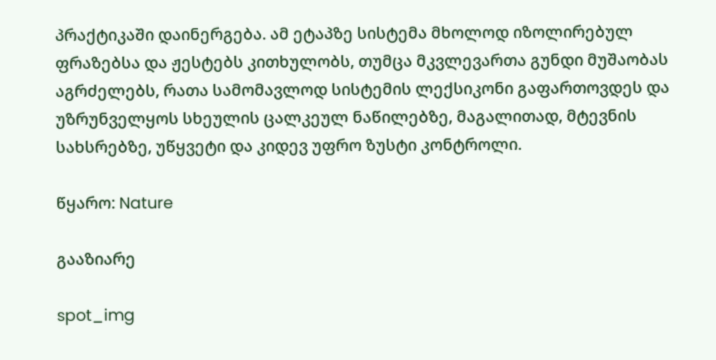პრაქტიკაში დაინერგება. ამ ეტაპზე სისტემა მხოლოდ იზოლირებულ ფრაზებსა და ჟესტებს კითხულობს, თუმცა მკვლევართა გუნდი მუშაობას აგრძელებს, რათა სამომავლოდ სისტემის ლექსიკონი გაფართოვდეს და უზრუნველყოს სხეულის ცალკეულ ნაწილებზე, მაგალითად, მტევნის სახსრებზე, უწყვეტი და კიდევ უფრო ზუსტი კონტროლი.

წყარო: Nature

გააზიარე

spot_img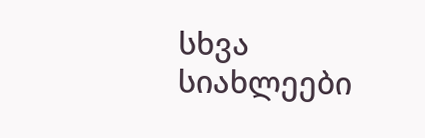სხვა სიახლეები